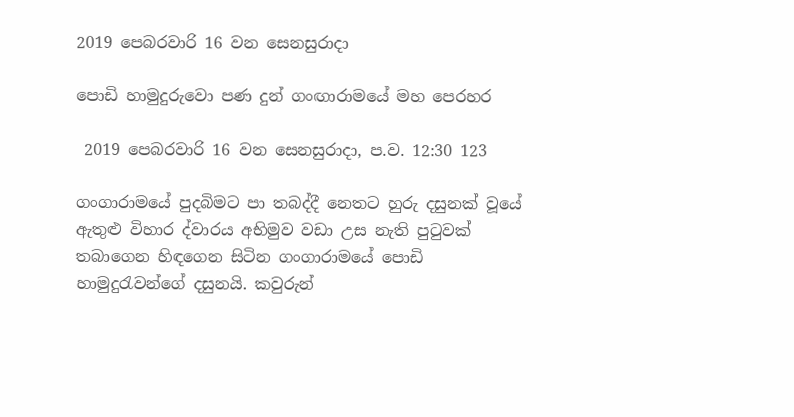2019 පෙබරවාරි 16 වන සෙනසුරාදා

පොඩි හාමුදුරුවො පණ දුන් ගංඟාරාමයේ මහ පෙරහර

 2019 පෙබරවාරි 16 වන සෙනසුරාදා, ප.ව. 12:30 123

ගංගාරාමයේ පුදබිමට පා තබද්දී නෙතට හුරු දසුනක් වූයේ ඇතුළු විහාර ද්වාරය අභිමුව වඩා උස නැති පුටුවක් තබාගෙන හිඳගෙන සිටින ගංගාරාමයේ පොඩි හාමුදුරැවන්ගේ දසුනයි. කවුරුන්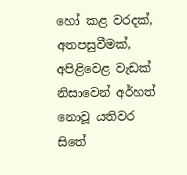හෝ කළ වරදක්, අතපසුවීමක්, අපිළිවෙළ වැඩක් නිසාවෙන් අර්හත් නොවූ යතිවර සිතේ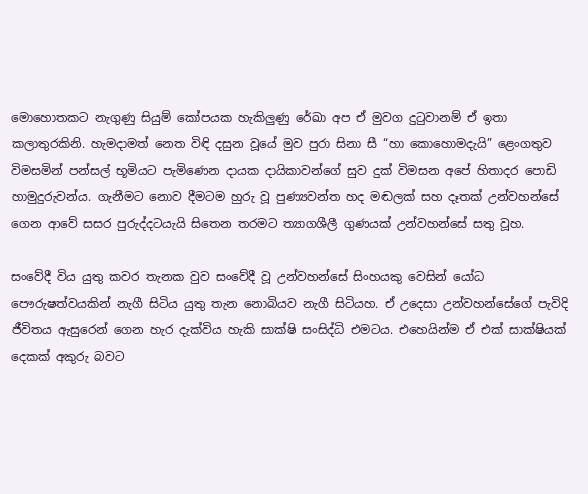මොහොතකට නැගුණු සියුම් කෝපයක හැකිලුණු රේඛා අප ඒ මුවග දුටුවානම් ඒ ඉතා කලාතුරකිනි. හැමදාමත් නෙත විඳි දසුන වූයේ මුව පුරා සිනා සී “හා කොහොමදැයි” ළෙංගතුව විමසමින් පන්සල් භූමියට පැමිණෙන දායක දායිකාවන්ගේ සුව දුක් විමසන අපේ හිතාදර පොඩි හාමුදුරුවන්ය. ගැනීමට නොව දීමටම හුරු වූ පුණ්‍යවන්ත හද මඬලක් සහ දෑතක් උන්වහන්සේ ගෙන ආවේ සසර පුරුද්දටයැයි සිතෙන තරමට ත්‍යාගශීලී ගුණයක් උන්වහන්සේ සතු වූහ.

සංවේදී විය යුතු කවර තැනක වුව සංවේදී වූ උන්වහන්සේ සිංහයකු වෙසින් යෝධ පෞරුෂත්වයකින් නැගී සිටිය යුතු තැන නොබියව නැගී සිටියහ. ඒ උදෙසා උන්වහන්සේගේ පැවිදි ජීවිතය ඇසුරෙන් ගෙන හැර දැක්විය හැකි සාක්ෂි සංසිද්ධි එමටය. එහෙයින්ම ඒ එක් සාක්ෂියක් දෙකක් අකුරු බවට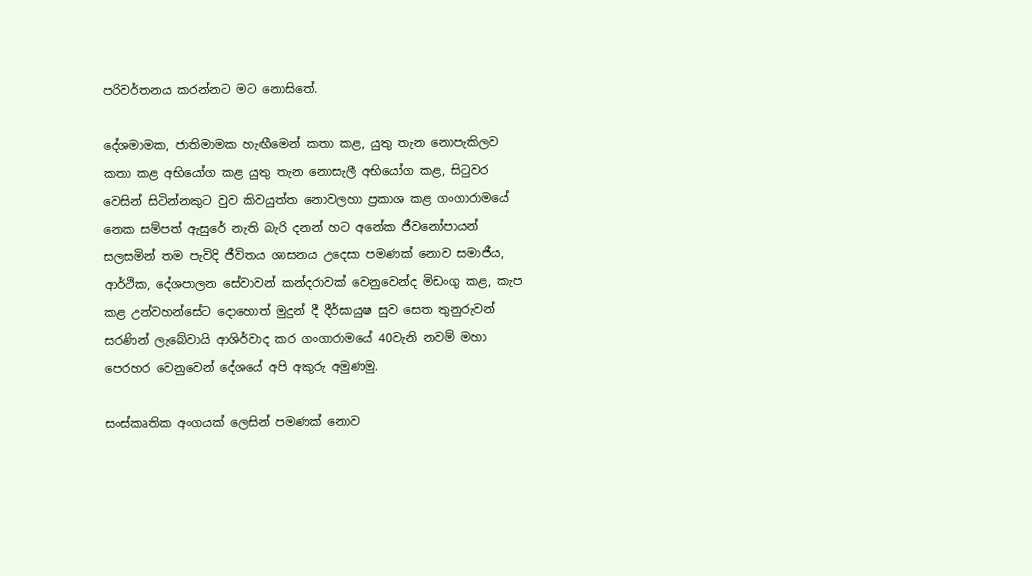පරිවර්තනය කරන්නට මට නොසිතේ.

දේශමාමක, ජාතිමාමක හැඟීමෙන් කතා කළ, යුතු තැන නොපැකිලව කතා කළ අභියෝග කළ යුතු තැන නොසැලී අභියෝග කළ, සිටුවර වෙසින් සිටින්නකුට වුව කිවයුත්ත නොවලහා ප්‍රකාශ කළ ගංගාරාමයේ නෙක සම්පත් ඇසුරේ නැති බැරි දනන් හට අනේක ජීවනෝපායන් සලසමින් තම පැවිදි ජීවිතය ශාසනය උදෙසා පමණක් නොව සමාජීය, ආර්ථික, දේශපාලන සේවාවන් කන්දරාවක් වෙනුවෙන්ද මිඩංගු කළ, කැප කළ උන්වහන්සේට දොහොත් මුදුන් දී දීර්ඝායුෂ සුව සෙත තුනුරුවන් සරණින් ලැබේවායි ආශිර්වාද කර ගංගාරාමයේ 40වැනි නවම් මහා පෙරහර වෙනුවෙන් දේශයේ අපි අකුරු අමුණමු.

සංස්කෘතික අංගයක් ලෙසින් පමණක් නොව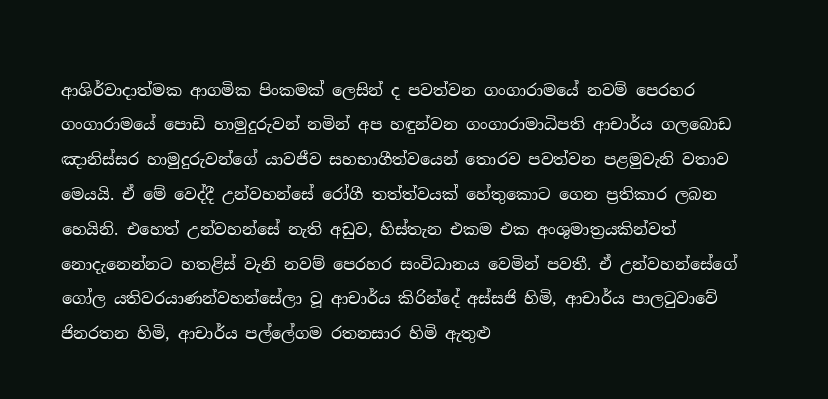ආශිර්වාදාත්මක ආගමික පිංකමක් ලෙසින් ද පවත්වන ගංගාරාමයේ නවම් පෙරහර ගංගාරාමයේ පොඩි හාමුදුරුවන් නමින් අප හඳුන්වන ගංගාරාමාධිපති ආචාර්ය ගලබොඩ ඤානිස්සර හාමුදුරුවන්ගේ යාවජීව සහභාගීත්වයෙන් තොරව පවත්වන පළමුවැනි වතාව මෙයයි. ඒ මේ වෙද්දී උන්වහන්සේ රෝගී තත්ත්වයක් හේතුකොට ගෙන ප්‍රතිකාර ලබන හෙයිනි. එහෙත් උන්වහන්සේ නැති අඩුව, හිස්තැන එකම එක අංශුමාත්‍රයකින්වත් නොදැනෙන්නට හතළිස් වැනි නවම් පෙරහර සංවිධානය වෙමින් පවතී. ඒ උන්වහන්සේගේ ගෝල යතිවරයාණන්වහන්සේලා වූ ආචාර්ය කිරින්දේ අස්සජි හිමි, ආචාර්ය පාලටුවාවේ ජිනරතන හිමි, ආචාර්ය පල්ලේගම රතනසාර හිමි ඇතුළු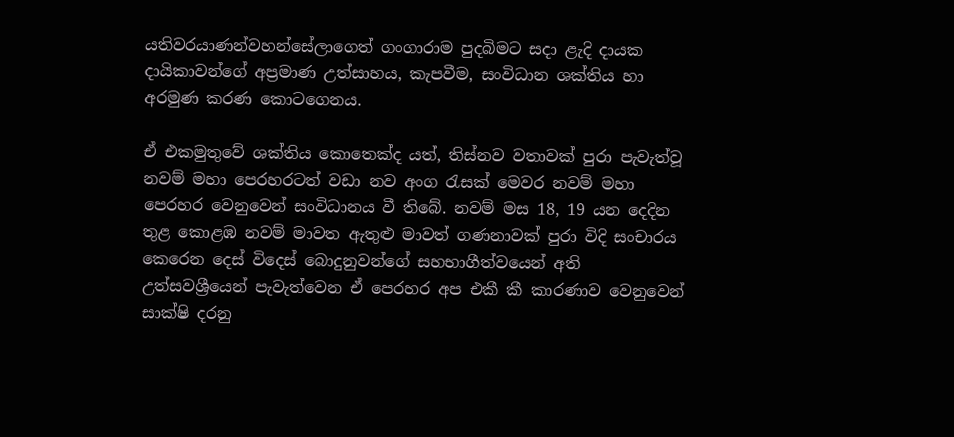යතිවරයාණන්වහන්සේලාගෙත් ගංගාරාම පුදබිමට සදා ළැදි දායක දායිකාවන්ගේ අප්‍රමාණ උත්සාහය, කැපවීම, සංවිධාන ශක්තිය හා අරමුණ කරණ කොටගෙනය.

ඒ එකමුතුවේ ශක්තිය කොතෙක්ද යත්, තිස්නව වතාවක් පුරා පැවැත්වූ නවම් මහා පෙරහරටත් වඩා නව අංග රැසක් මෙවර නවම් මහා පෙරහර වෙනුවෙන් සංවිධානය වී තිබේ. නවම් මස 18, 19 යන දෙදින තුළ කොළඹ නවම් මාවත ඇතුළු මාවත් ගණනාවක් පුරා විදි සංචාරය කෙරෙන දෙස් විදෙස් බොදුනුවන්ගේ සහභාගීත්වයෙන් අති උත්සවශ්‍රීයෙන් පැවැත්වෙන ඒ පෙරහර අප එකී කී කාරණාව වෙනුවෙන් සාක්ෂි දරනු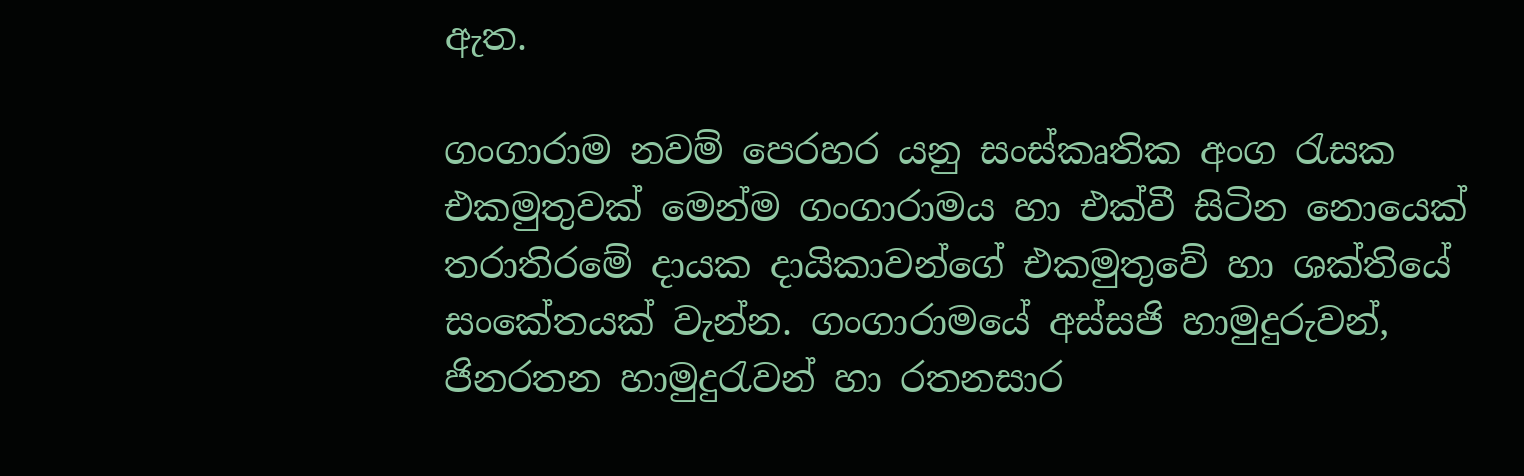ඇත.

ගංගාරාම නවම් පෙරහර යනු සංස්කෘතික අංග රැසක එකමුතුවක් මෙන්ම ගංගාරාමය හා එක්වී සිටින නොයෙක් තරාතිරමේ දායක දායිකාවන්ගේ එකමුතුවේ හා ශක්තියේ සංකේතයක් වැන්න. ගංගාරාමයේ අස්සජි හාමුදුරුවන්, ජිනරතන හාමුදුරැවන් හා රතනසාර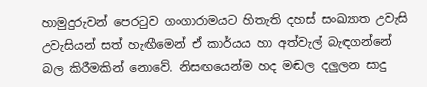හාමුදුරුවන් පෙරටුව ගංගාරාමයට හිතැති දහස් සංඛ්‍යාත උවැසි උවැසියන් සත් හැඟීමෙන් ඒ කාර්යය හා අත්වැල් බැඳගන්නේ බල කිරීමකින් නොවේ. නිසඟයෙන්ම හද මඬල දලුලන සාදු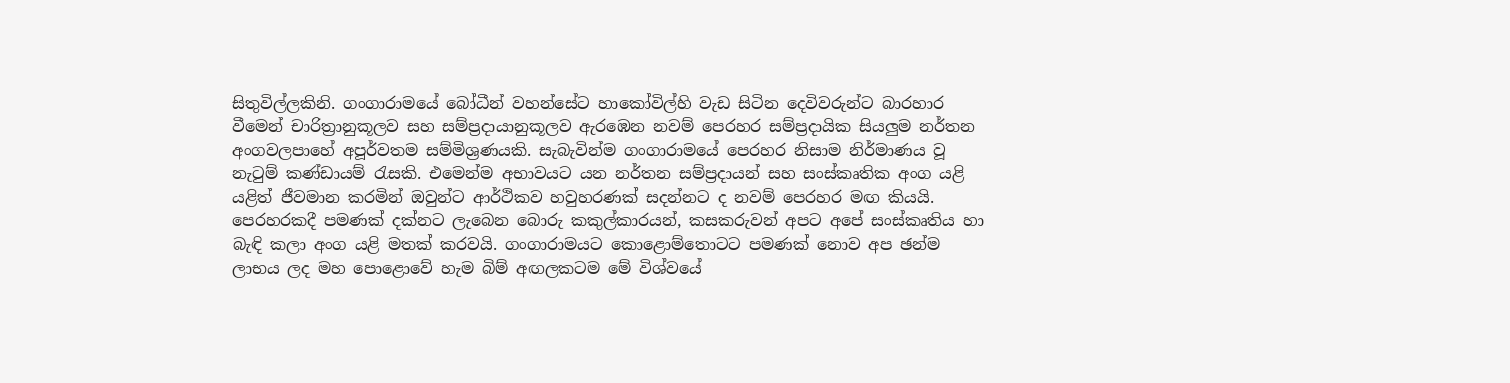සිතුවිල්ලකිනි. ගංගාරාමයේ බෝධීන් වහන්සේට හාකෝවිල්හි වැඩ සිටින දෙවිවරුන්ට බාරහාර වීමෙන් චාරිත්‍රානුකූලව සහ සම්ප්‍රදායානුකූලව ඇරඹෙන නවම් පෙරහර සම්ප්‍රදායික සියලුම නර්තන අංගවලපාහේ අපූර්වතම සම්මිශ්‍රණයකි. සැබැවින්ම ගංගාරාමයේ පෙරහර නිසාම නිර්මාණය වූ නැටුම් කණ්ඩායම් රැසකි. එමෙන්ම අභාවයට යන නර්තන සම්ප්‍රදායන් සහ සංස්කෘතික අංග යළි යළිත් ජීවමාන කරමින් ඔවුන්ට ආර්ථිකව හවුහරණක් සදන්නට ද නවම් පෙරහර මඟ කියයි. පෙරහරකදී පමණක් දක්නට ලැබෙන බොරු කකුල්කාරයන්, කසකරුවන් අපට අපේ සංස්කෘතිය හා බැඳි කලා අංග යළි මතක් කරවයි. ගංගාරාමයට කොළොම්තොටට පමණක් නොව අප ඡන්ම ලාභය ලද මහ පොළොවේ හැම බිම් අඟලකටම මේ විශ්වයේ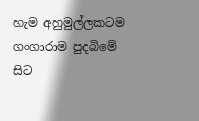හැම අහුමුල්ලකටම ගංගාරාම පුදබිමේ සිට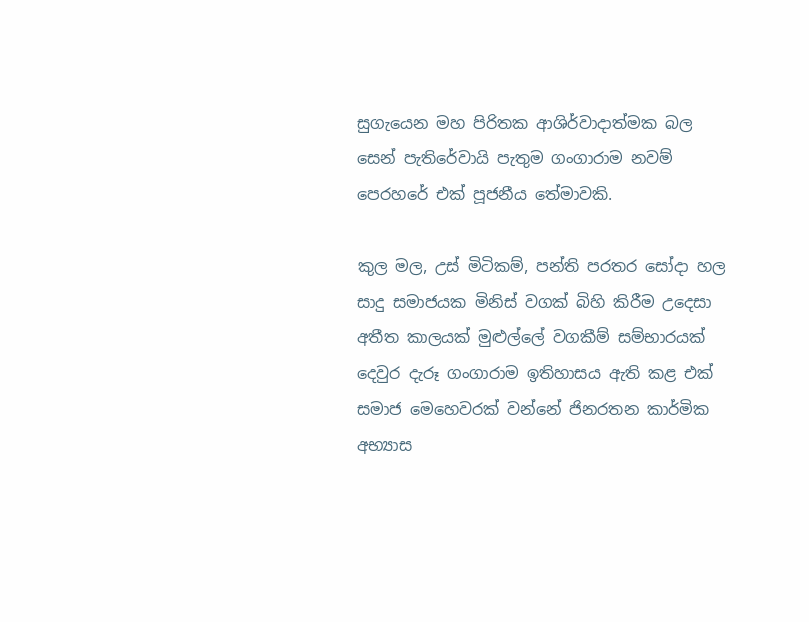සුගැයෙන මහ පිරිතක ආශිර්වාදාත්මක බල සෙන් පැතිරේවායි පැතුම ගංගාරාම නවම් පෙරහරේ එක් පූජනීය තේමාවකි.

කුල මල, උස් මිටිකම්, පන්ති පරතර සෝදා හල සාදු සමාජයක මිනිස් වගක් බිහි කිරීම උදෙසා අතීත කාලයක් මුළුල්ලේ වගකීම් සම්භාරයක් දෙවුර දැරූ ගංගාරාම ඉතිහාසය ඇති කළ එක් සමාජ මෙහෙවරක් වන්නේ ජිනරතන කාර්මික අභ්‍යාස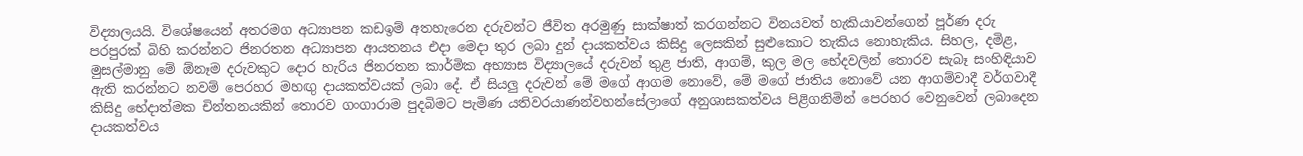විද්‍යාලයයි. විශේෂයෙන් අතරමග අධ්‍යාපන කඩඉම් අතහැරෙන දරුවන්ට ජීවිත අරමුණු සාක්ෂාත් කරගන්නට විනයවත් හැකියාවන්ගෙන් පූර්ණ දරු පරපුරක් බිහි කරන්නට ජිනරතන අධ්‍යාපන ආයතනය එදා මෙදා තුර ලබා දුන් දායකත්වය කිසිදු ලෙසකින් සුළුකොට තැකිය නොහැකිය. සිහල, දමිළ, මුසල්මානු මේ ඕනෑම දරුවකුට දොර හැරිය ජිනරතන කාර්මික අභ්‍යාස විද්‍යාලයේ දරුවන් තුළ ජාති, ආගම්, කුල මල භේදවලින් තොරව සැබෑ සංහිඳියාව ඇති කරන්නට නවම් පෙරහර මහඟු දායකත්වයක් ලබා දේ. ඒ සියලු දරුවන් මේ මගේ ආගම නොවේ, මේ මගේ ජාතිය නොවේ යන ආගම්වාදී වර්ගවාදී කිසිදු භේදාත්මක චින්තනයකින් තොරව ගංගාරාම පුදබිමට පැමිණ යතිවරයාණන්වහන්සේලාගේ අනුශාසකත්වය පිළිගනිමින් පෙරහර වෙනුවෙන් ලබාදෙන දායකත්වය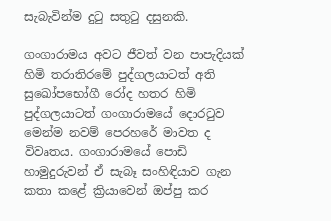සැබැවින්ම දුටු සතුටු දසුනකි.

ගංගාරාමය අවට ජීවත් වන පාපැදියක් හිමි තරාතිරමේ පුද්ගලයාටත් අති සුඛෝපභෝගී රෝද හතර හිමි පුද්ගලයාටත් ගංගාරාමයේ දොරටුව මෙන්ම නවම් පෙරහරේ මාවත ද විවෘතය. ගංගාරාමයේ පොඩි හාමුදුරුවන් ඒ සැබෑ සංහිඳියාව ගැන කතා කළේ ක්‍රියාවෙන් ඔප්පු කර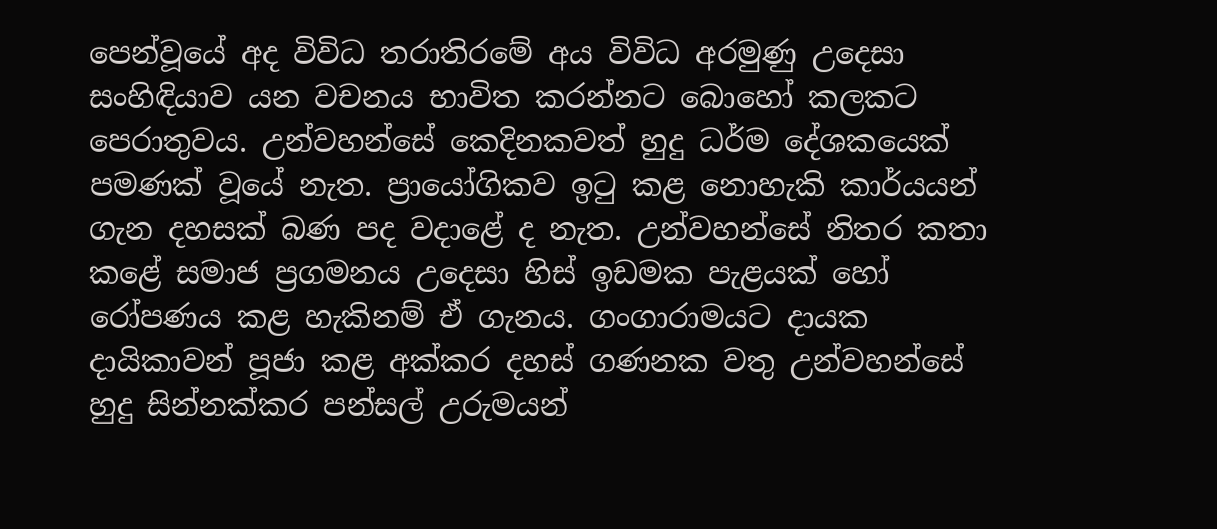පෙන්වූයේ අද විවිධ තරාතිරමේ අය විවිධ අරමුණු උදෙසා සංහිඳියාව යන වචනය භාවිත කරන්නට බොහෝ කලකට පෙරාතුවය. උන්වහන්සේ කෙදිනකවත් හුදු ධර්ම දේශකයෙක් පමණක් වූයේ නැත. ප්‍රායෝගිකව ඉටු කළ නොහැකි කාර්යයන් ගැන දහසක් බණ පද වදාළේ ද නැත. උන්වහන්සේ නිතර කතා කළේ සමාජ ප්‍රගමනය උදෙසා හිස් ඉඩමක පැළයක් හෝ රෝපණය කළ හැකිනම් ඒ ගැනය. ගංගාරාමයට දායක දායිකාවන් පූජා කළ අක්කර දහස් ගණනක වතු උන්වහන්සේ හුදු සින්නක්කර පන්සල් උරුමයන්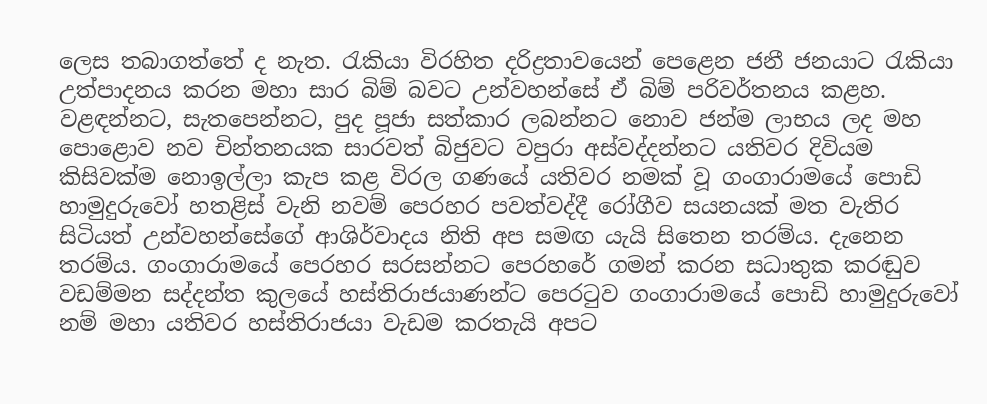ලෙස තබාගත්තේ ද නැත. රැකියා විරහිත දරිද්‍රතාවයෙන් පෙළෙන ජනී ජනයාට රැකියා උත්පාදනය කරන මහා සාර බිම් බවට උන්වහන්සේ ඒ බිම් පරිවර්තනය කළහ. වළඳන්නට, සැතපෙන්නට, පුද පූජා සත්කාර ලබන්නට නොව ජන්ම ලාභය ලද මහ පොළොව නව චින්තනයක සාරවත් බිජුවට වපුරා අස්වද්දන්නට යතිවර දිවියම කිසිවක්ම නොඉල්ලා කැප කළ විරල ගණයේ යතිවර නමක් වූ ගංගාරාමයේ පොඩි හාමුදුරුවෝ හතළිස් වැනි නවම් පෙරහර පවත්වද්දී රෝගීව සයනයක් මත වැතිර සිටියත් උන්වහන්සේගේ ආශිර්වාදය නිති අප සමඟ යැයි සිතෙන තරම්ය. දැනෙන තරම්ය. ගංගාරාමයේ පෙරහර සරසන්නට පෙරහරේ ගමන් කරන සධාතුක කරඬුව වඩම්මන සද්දන්ත කුලයේ හස්තිරාජයාණන්ට පෙරටුව ගංගාරාමයේ පොඩි හාමුදුරුවෝ නම් මහා යතිවර හස්තිරාජයා වැඩම කරතැයි අපට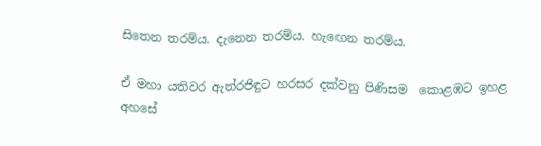සිතෙන තරම්ය. දැනෙන තරම්ය. හැඟෙන තරම්ය.

ඒ මහා යතිවර ඇත්රජිඳුට හරසර දක්වනු පිණිසම  කොළඹට ඉහළ අහසේ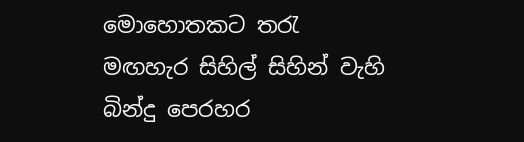මොහොතකට තරැ මඟහැර සිහිල් සිහින් වැහි බින්දු පෙරහර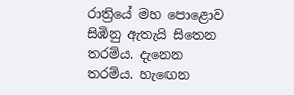රාත්‍රියේ මහ පොළොව සිඹිනු ඇතැයි සිතෙන තරම්ය. දැනෙන තරම්ය. හැඟෙන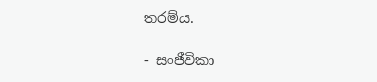තරම්ය.

- සංජීවිකා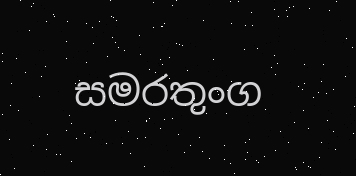සමරතුංග